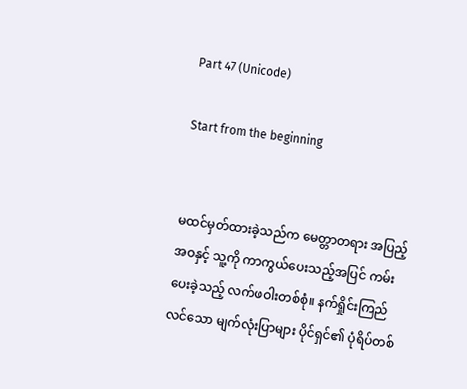Part 47 (Unicode)

Start from the beginning


မထင်မှတ်ထားခဲ့သည်က မေတ္တာတရား အပြည့်အဝနှင့် သူ့ကို ကာကွယ်ပေးသည့်အပြင် ကမ်းပေးခဲ့သည့် လက်ဖဝါးတစ်စုံ။ နက်ရှိုင်းကြည်လင်သော မျက်လုံးပြာများ ပိုင်ရှင်၏ ပုံရိပ်တစ်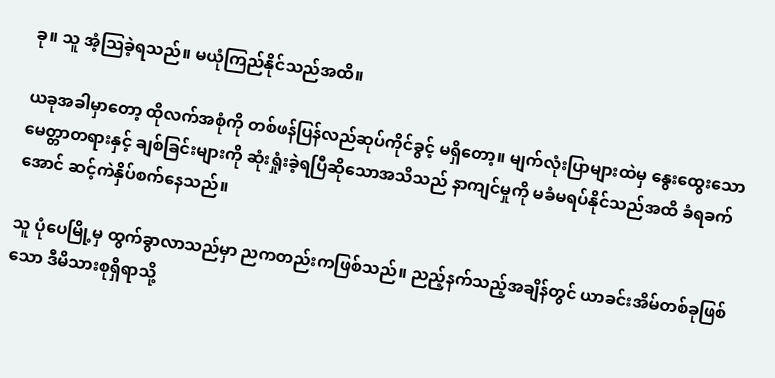ခု။ သူ အံ့သြခဲ့ရသည်။ မယုံကြည်နိုင်သည်အထိ။

ယခုအခါမှာတော့ ထိုလက်အစုံကို တစ်ဖန်ပြန်လည်ဆုပ်ကိုင်ခွင့် မရှိတော့။ မျက်လုံးပြာများထဲမှ နွေးထွေးသော မေတ္တာတရားနှင့် ချစ်ခြင်းများကို ဆုံးရှုံးခဲ့ရပြီဆိုသောအသိသည် နာကျင်မှုကို မခံမရပ်နိုင်သည်အထိ ခံရခက်အောင် ဆင့်ကဲနှိပ်စက်နေသည်။

သူ ပုံပေမြို့မှ ထွက်ခွာလာသည်မှာ ညကတည်းကဖြစ်သည်။ ညည့်နက်သည့်အချိန်တွင် ယာခင်းအိမ်တစ်ခုဖြစ်သော ဒီမိသားစုရှိရာသို့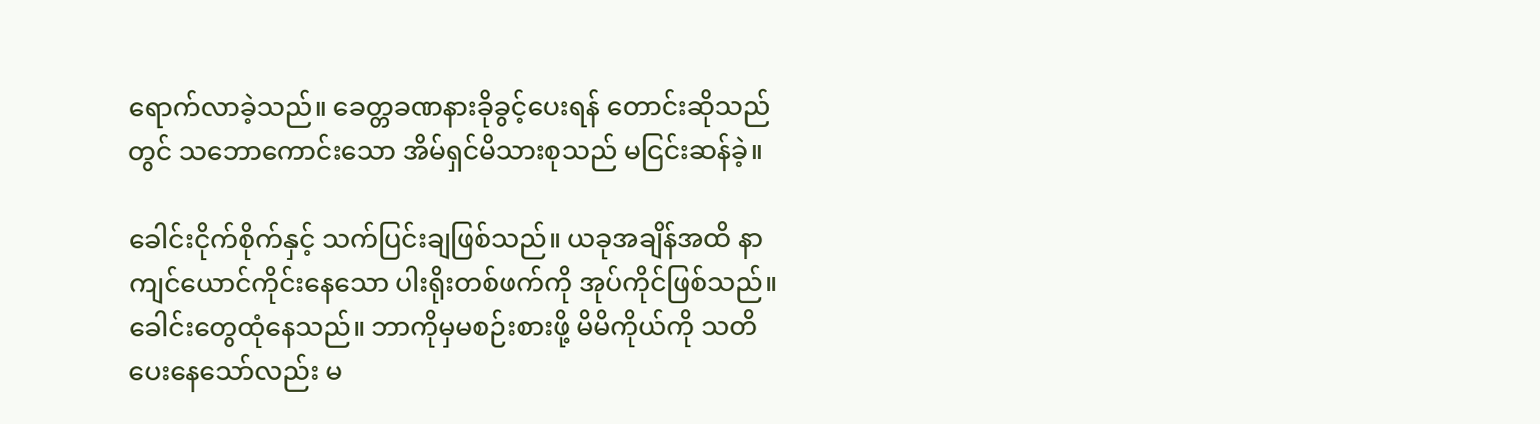ရောက်လာခဲ့သည်။ ခေတ္တခဏနားခိုခွင့်ပေးရန် တောင်းဆိုသည်တွင် သဘောကောင်းသော အိမ်ရှင်မိသားစုသည် မငြင်းဆန်ခဲ့။

ခေါင်းငိုက်စိုက်နှင့် သက်ပြင်းချဖြစ်သည်။ ယခုအချိန်အထိ နာကျင်ယောင်ကိုင်းနေသော ပါးရိုးတစ်ဖက်ကို အုပ်ကိုင်ဖြစ်သည်။ ခေါင်းတွေထုံနေသည်။ ဘာကိုမှမစဉ်းစားဖို့ မိမိကိုယ်ကို သတိပေးနေသော်လည်း မ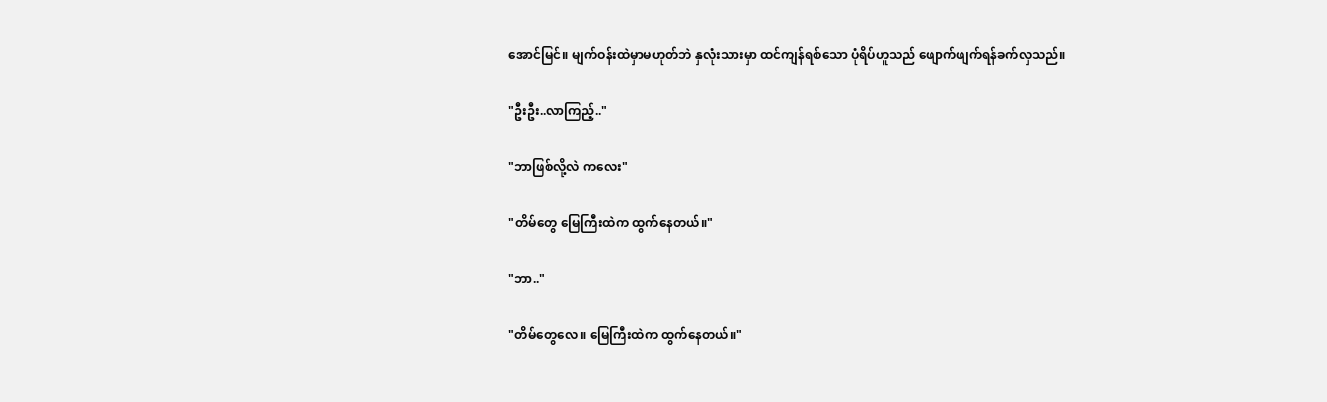အောင်မြင်။ မျက်ဝန်းထဲမှာမဟုတ်ဘဲ နှလုံးသားမှာ ထင်ကျန်ရစ်သော ပုံရိပ်ဟူသည် ဖျောက်ဖျက်ရန်ခက်လှသည်။

"ဦးဦး..လာကြည့်.."

"ဘာဖြစ်လို့လဲ ကလေး"

"တိမ်တွေ မြေကြီးထဲက ထွက်နေတယ်။"

"ဘာ.."

"တိမ်တွေလေ။ မြေကြီးထဲက ထွက်နေတယ်။"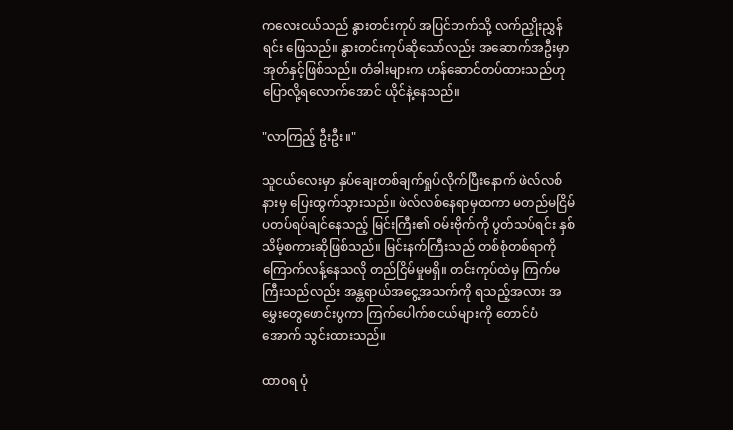ကလေးငယ်သည် နွားတင်းကုပ် အပြင်ဘက်သို့ လက်ညှိုးညွှန်ရင်း ဖြေသည်။ နွားတင်းကုပ်ဆိုသော်လည်း အဆောက်အဦးမှာ အုတ်နှင့်ဖြစ်သည်။ တံခါးများက ဟန်ဆောင်တပ်ထားသည်ဟု ပြောလို့ရလောက်အောင် ယိုင်နဲ့နေသည်။

"လာကြည့် ဦးဦး။"

သူငယ်လေးမှာ နှပ်ချေးတစ်ချက်ရှုပ်လိုက်ပြီးနောက် ဖဲလ်လစ်နားမှ ပြေးထွက်သွားသည်။ ဖဲလ်လစ်နေရာမှထကာ မတည်မငြိမ် ပတပ်ရပ်ချင်နေသည့် မြင်းကြီး၏ ဝမ်းဗိုက်ကို ပွတ်သပ်ရင်း နှစ်သိမ့်စကားဆိုဖြစ်သည်။ မြင်းနက်ကြီးသည် တစ်စုံတစ်ရာကို ကြောက်လန့်နေသလို တည်ငြိမ်မှုမရှိ။ တင်းကုပ်ထဲမှ ကြက်မကြီးသည်လည်း အန္တရာယ်အငွေ့အသက်ကို ရသည့်အလား အမွှေးတွေဖောင်းပွကာ ကြက်ပေါက်စငယ်များကို တောင်ပံအောက် သွင်းထားသည်။

ထာ၀ရ ပုံ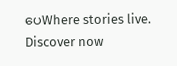ပေWhere stories live. Discover now